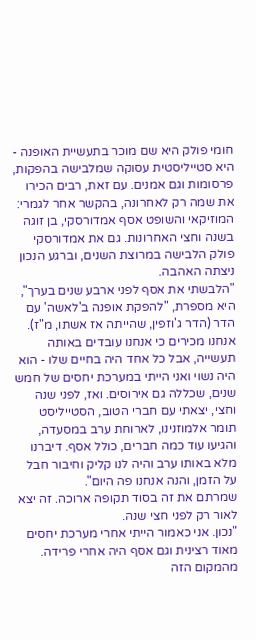חומי פולק היא שם מוכר בתעשיית האופנה - היא סטייליסטית עסוקה שמלבישה בהפקות, פרסומות וגם אמנים. עם זאת, רבים הכירו את שמה רק לאחרונה, בהקשר אחר לגמרי: המוזיקאי והשופט אסף אמדורסקי, בן זוגה בשנה וחצי האחרונות. גם את אמדורסקי פולק הלבישה במרוצת השנים, וברגע הנכון ניצתה האהבה.
"הלבשתי את אסף לפני ארבע שנים בערך", היא מספרת, "להפקת אופנה ב'לאשה' עם הדר (הדר ג'וזפין, שהייתה אז אשתו, מ"ז). אנחנו מכירים כי אנחנו עובדים באותה תעשייה, אבל כל אחד היה בחיים שלו - הוא היה נשוי ואני הייתי במערכת יחסים של חמש שנים, שכללה גם אירוסים. ואז, לפני שנה וחצי, יצאתי עם חברי הטוב, הסטייליסט תומר אלמוזנינו, לארוחת ערב במסעדה, והגיעו עוד כמה חברים, כולל אסף. דיברנו מלא באותו ערב והיה לנו קליק וחיבור חבל על הזמן, והנה אנחנו פה היום".
שמרתם את זה בסוד תקופה ארוכה. זה יצא לאור רק לפני חצי שנה.
"נכון. אני כאמור הייתי אחרי מערכת יחסים מאוד רצינית וגם אסף היה אחרי פרידה. מהמקום הזה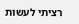רציתי לעשות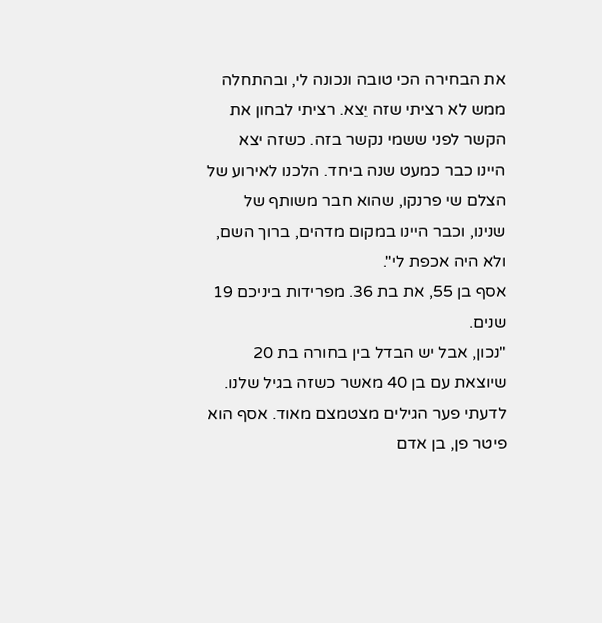את הבחירה הכי טובה ונכונה לי, ובהתחלה ממש לא רציתי שזה יֵצא. רציתי לבחון את הקשר לפני ששמי נקשר בזה. כשזה יצא היינו כבר כמעט שנה ביחד. הלכנו לאירוע של הצלם שי פרנקו, שהוא חבר משותף של שנינו, וכבר היינו במקום מדהים, ברוך השם, ולא היה אכפת לי".
אסף בן 55, את בת 36. מפרידות ביניכם 19 שנים.
"נכון, אבל יש הבדל בין בחורה בת 20 שיוצאת עם בן 40 מאשר כשזה בגיל שלנו. לדעתי פער הגילים מצטמצם מאוד. אסף הוא פיטר פן, בן אדם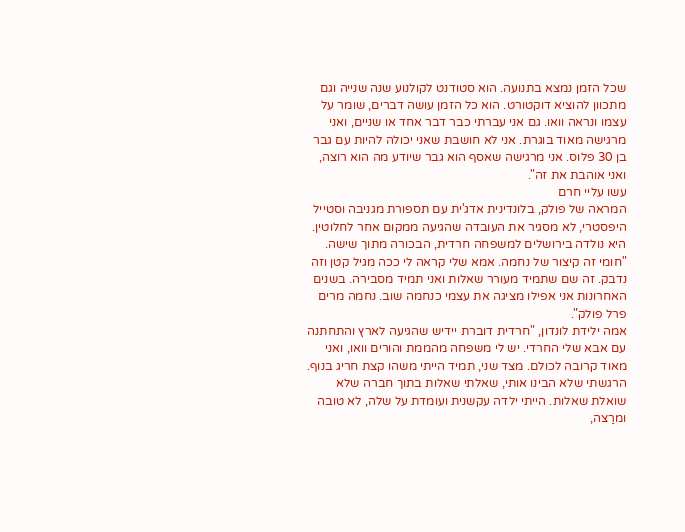שכל הזמן נמצא בתנועה. הוא סטודנט לקולנוע שנה שנייה וגם מתכוון להוציא דוקטורט. הוא כל הזמן עושה דברים, שומר על עצמו ונראה וואו. גם אני עברתי כבר דבר אחד או שניים, ואני מרגישה מאוד בוגרת. אני לא חושבת שאני יכולה להיות עם גבר בן 30 פלוס. אני מרגישה שאסף הוא גבר שיודע מה הוא רוצה, ואני אוהבת את זה".
עשו עליי חרם
המראה של פולק, בלונדינית אדג'ית עם תספורת מגניבה וסטייל היפסטרי, לא מסגיר את העובדה שהגיעה ממקום אחר לחלוטין. היא נולדה בירושלים למשפחה חרדית, הבכורה מתוך שישה. "חומי זה קיצור של נחמה. אמא שלי קראה לי ככה מגיל קטן וזה נדבק. זה שם שתמיד מעורר שאלות ואני תמיד מסבירה. בשנים האחרונות אני אפילו מציגה את עצמי כנחמה שוב. נחמה מרים פרל פולק".
אמה ילידת לונדון, "חרדית דוברת יידיש שהגיעה לארץ והתחתנה עם אבא שלי החרדי. יש לי משפחה מהממת והורים וואו, ואני מאוד קרובה לכולם. מצד שני, תמיד הייתי משהו קצת חריג בנוף. הרגשתי שלא הבינו אותי, שאלתי שאלות בתוך חברה שלא שואלת שאלות. הייתי ילדה עקשנית ועומדת על שלה, לא טובה ומרַצה,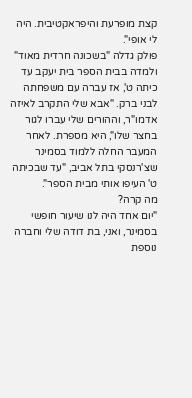קצת מופרעת והיפראקטיבית. היה לי אופי".
פולק גדלה "בשכונה חרדית מאוד" ולמדה בבית הספר בית יעקב עד כיתה ט', אז עברה עם משפחתה לבני ברק. "אבא שלי התקרב לאיזה אדמו"ר, וההורים שלי עברו לגור בחצר שלו", היא מספרת. לאחר המעבר החלה ללמוד בסמינר שצ'רנסקי בתל אביב, "עד שבכיתה ט' העיפו אותי מבית הספר".
מה קרה?
"יום אחד היה לנו שיעור חופשי בסמינר, ואני, בת דודה שלי וחברה נוספת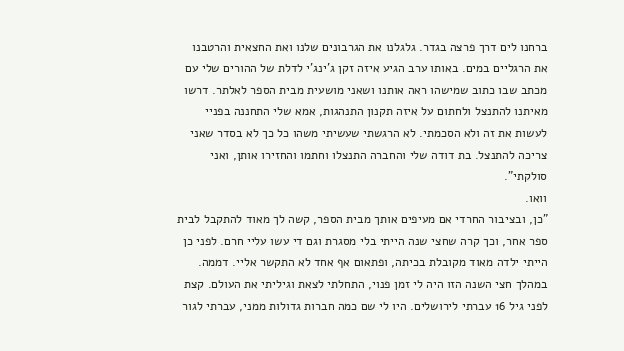ברחנו לים דרך פרצה בגדר. גלגלנו את הגרבונים שלנו ואת החצאית והרטבנו את הרגליים במים. באותו ערב הגיע איזה זקן ג'ינג'י לדלת של ההורים שלי עם מכתב שבו כתוב שמישהו ראה אותנו ושאני מושעית מבית הספר לאלתר. דרשו מאיתנו להתנצל ולחתום על איזה תקנון התנהגות, אמא שלי התחננה בפניי לעשות את זה ולא הסכמתי. לא הרגשתי שעשיתי משהו כל כך לא בסדר שאני צריכה להתנצל. בת דודה שלי והחברה התנצלו וחתמו והחזירו אותן, ואני סולקתי".
וואו.
"כן, ובציבור החרדי אם מעיפים אותך מבית הספר, קשה לך מאוד להתקבל לבית ספר אחר, וכך קרה שחצי שנה הייתי בלי מסגרת וגם די עשו עליי חרם. לפני כן הייתי ילדה מאוד מקובלת בכיתה, ופתאום אף אחד לא התקשר אליי. דממה. במהלך חצי השנה הזו היה לי זמן פנוי, התחלתי לצאת וגיליתי את העולם. קצת לפני גיל 16 עברתי לירושלים. היו לי שם כמה חברות גדולות ממני, עברתי לגור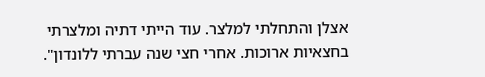אצלן והתחלתי למלצר. עוד הייתי דתיה ומלצרתי בחצאיות ארוכות. אחרי חצי שנה עברתי ללונדון".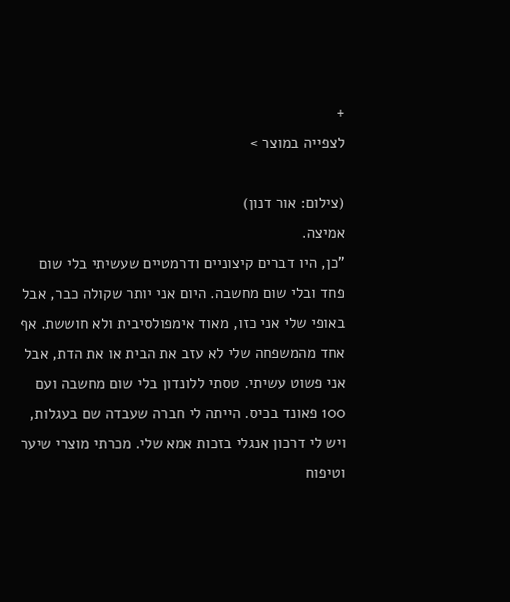+
לצפייה במוצר >

(צילום: אור דנון)
אמיצה.
"כן, היו דברים קיצוניים ודרמטיים שעשיתי בלי שום פחד ובלי שום מחשבה. היום אני יותר שקולה כבר, אבל באופי שלי אני כזו, מאוד אימפולסיבית ולא חוששת. אף אחד מהמשפחה שלי לא עזב את הבית או את הדת, אבל אני פשוט עשיתי. טסתי ללונדון בלי שום מחשבה ועם 100 פאונד בכיס. הייתה לי חברה שעבדה שם בעגלות, ויש לי דרכון אנגלי בזכות אמא שלי. מכרתי מוצרי שיער וטיפוח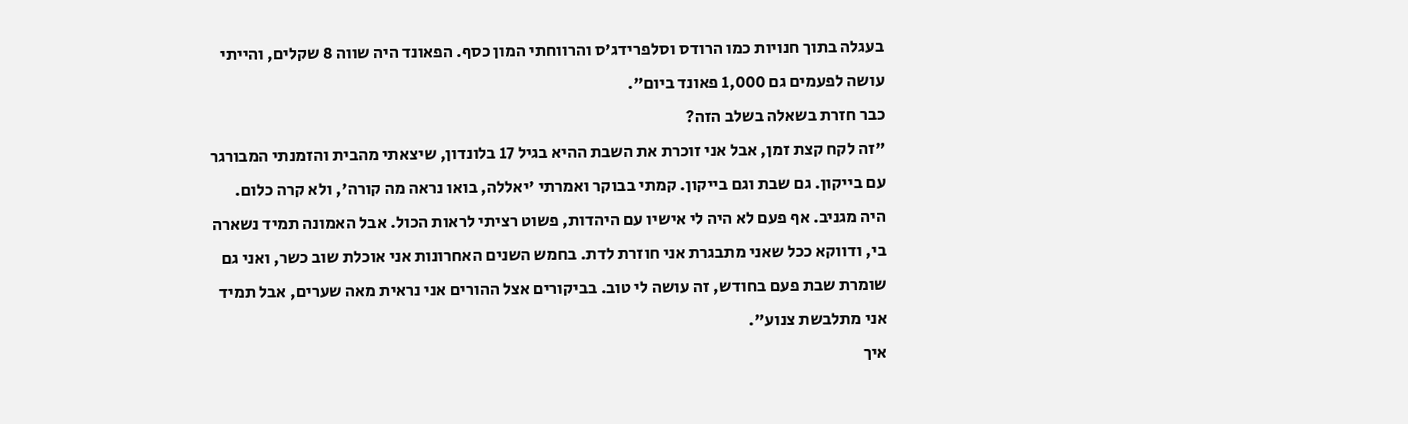בעגלה בתוך חנויות כמו הרודס וסלפרידג'ס והרווחתי המון כסף. הפאונד היה שווה 8 שקלים, והייתי עושה לפעמים גם 1,000 פאונד ביום".
כבר חזרת בשאלה בשלב הזה?
"זה לקח קצת זמן, אבל אני זוכרת את השבת ההיא בגיל 17 בלונדון, שיצאתי מהבית והזמנתי המבורגר עם בייקון. גם שבת וגם בייקון. קמתי בבוקר ואמרתי 'יאללה, בואו נראה מה קורה', ולא קרה כלום. היה מגניב. אף פעם לא היה לי אישיו עם היהדות, פשוט רציתי לראות הכול. אבל האמונה תמיד נשארה בי, ודווקא ככל שאני מתבגרת אני חוזרת לדת. בחמש השנים האחרונות אני אוכלת שוב כשר, ואני גם שומרת שבת פעם בחודש, זה עושה לי טוב. בביקורים אצל ההורים אני נראית מאה שערים, אבל תמיד אני מתלבשת צנוע".
איך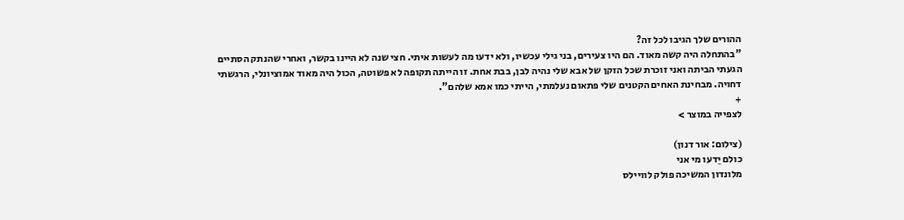ההורים שלך הגיבו לכל זה?
"בהתחלה היה קשה מאוד. הם היו צעירים, בני גילי עכשיו, ולא ידעו מה לעשות איתי. חצי שנה לא היינו בקשר, ואחרי שהנתק הסתיים הגעתי הביתה ואני זוכרת שכל הזקן של אבא שלי נהיה לבן, בבת אחת. זו הייתה תקופה לא פשוטה, הכול היה מאוד אמוציונלי, הרגשתי דחויה. מבחינת האחים הקטנים שלי פתאום נעלמתי, הייתי כמו אמא שלהם".
+
לצפייה במוצר >

(צילום: אור דנון)
כולם יֵדעו מי אני
מלונדון המשיכה פולק לוויילס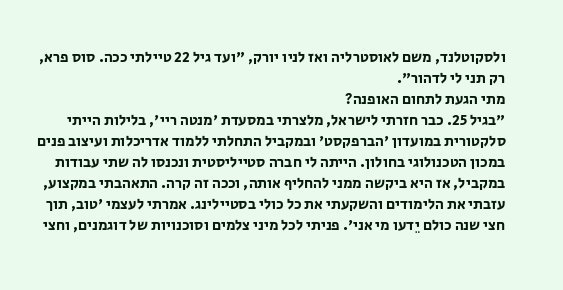ולסקוטלנד, משם לאוסטרליה ואז לניו יורק, "ועד גיל 22 טיילתי ככה. סוס פרא, רק תני לי לדהור".
מתי הגעת לתחום האופנה?
"בגיל 25. כבר חזרתי לישראל, מלצרתי במסעדת 'מנטה ריי', בלילות הייתי סלקטורית במועדון 'הברפקסט' ובמקביל התחלתי ללמוד אדריכלות ועיצוב פנים במכון הטכנולוגי בחולון. הייתה לי חברה סטייליסטית ונכנסו לה שתי עבודות במקביל, אז היא ביקשה ממני להחליף אותה, וככה זה קרה. התאהבתי במקצוע, עזבתי את הלימודים והשקעתי את כל כולי בסטיילינג. אמרתי לעצמי 'טוב, תוך חצי שנה כולם יֵדעו מי אני'. פניתי לכל מיני צלמים וסוכנויות של דוגמנים, וחצי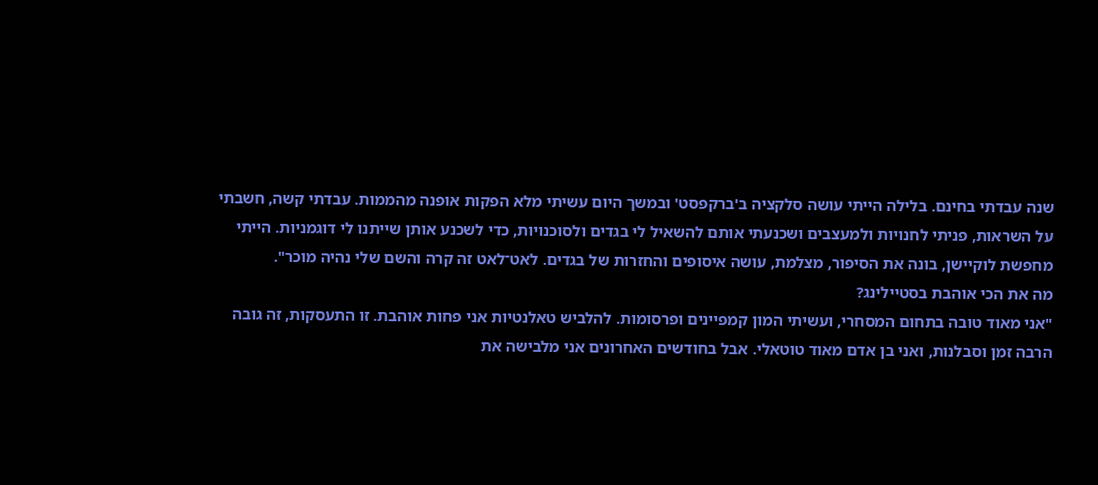שנה עבדתי בחינם. בלילה הייתי עושה סלקציה ב'ברקפסט' ובמשך היום עשיתי מלא הפקות אופנה מהממות. עבדתי קשה, חשבתי על השראות, פניתי לחנויות ולמעצבים ושכנעתי אותם להשאיל לי בגדים ולסוכנויות, כדי לשכנע אותן שייתנו לי דוגמניות. הייתי מחפשת לוקיישן, בונה את הסיפור, מצלמת, עושה איסופים והחזרות של בגדים. לאט־לאט זה קרה והשם שלי נהיה מוכר".
מה את הכי אוהבת בסטיילינג?
"אני מאוד טובה בתחום המסחרי, ועשיתי המון קמפיינים ופרסומות. להלביש טאלנטיות אני פחות אוהבת. זו התעסקות, זה גובה הרבה זמן וסבלנות, ואני בן אדם מאוד טוטאלי. אבל בחודשים האחרונים אני מלבישה את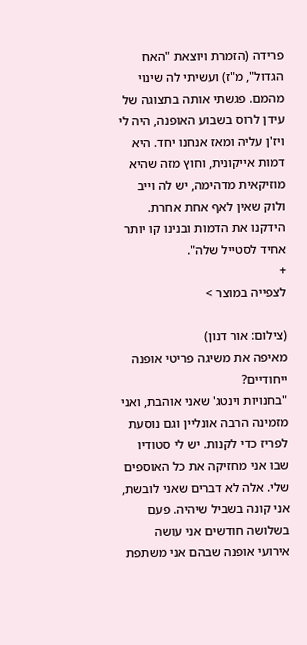פרידה (הזמרת ויוצאת "האח הגדול", מ"ז) ועשיתי לה שינוי מהמם. פגשתי אותה בתצוגה של עידן לרוס בשבוע האופנה, היה לי ויז'ן עליה ומאז אנחנו יחד. היא דמות אייקונית, וחוץ מזה שהיא מוזיקאית מדהימה, יש לה וייב ולוק שאין לאף אחת אחרת. הידקנו את הדמות ובנינו קו יותר אחיד לסטייל שלה".
+
לצפייה במוצר >

(צילום: אור דנון)
מאיפה את משיגה פריטי אופנה ייחודיים?
"בחנויות וינטג' שאני אוהבת, ואני מזמינה הרבה אונליין וגם נוסעת לפריז כדי לקנות. יש לי סטודיו שבו אני מחזיקה את כל האוספים שלי. אלה לא דברים שאני לובשת, אני קונה בשביל שיהיה. פעם בשלושה חודשים אני עושה אירועי אופנה שבהם אני משתפת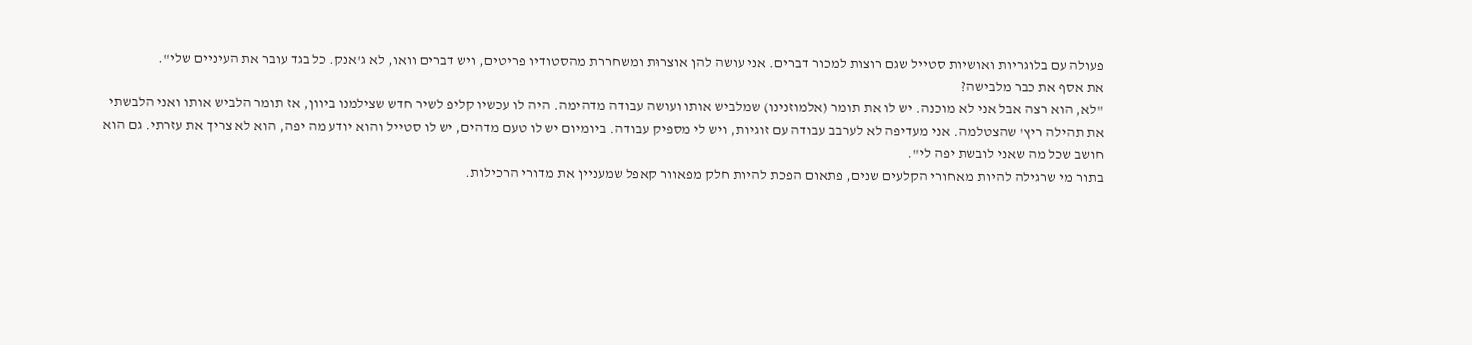פעולה עם בלוגריות ואושיות סטייל שגם רוצות למכור דברים. אני עושה להן אוצרוּת ומשחררת מהסטודיו פריטים, ויש דברים וואו, לא ג'אנק. כל בגד עובר את העיניים שלי".
את אסף את כבר מלבישה?
"לא, הוא רצה אבל אני לא מוכנה. יש לו את תומר (אלמוזנינו) שמלביש אותו ועושה עבודה מדהימה. היה לו עכשיו קליפ לשיר חדש שצילמנו ביוון, אז תומר הלביש אותו ואני הלבשתי את תהילה ריץ' שהצטלמה. אני מעדיפה לא לערבב עבודה עם זוגיות, ויש לי מספיק עבודה. ביומיום יש לו טעם מדהים, יש לו סטייל והוא יודע מה יפה, הוא לא צריך את עזרתי. גם הוא חושב שכל מה שאני לובשת יפה לי".
בתור מי שרגילה להיות מאחורי הקלעים שנים, פתאום הפכת להיות חלק מפאוור קאפל שמעניין את מדורי הרכילות.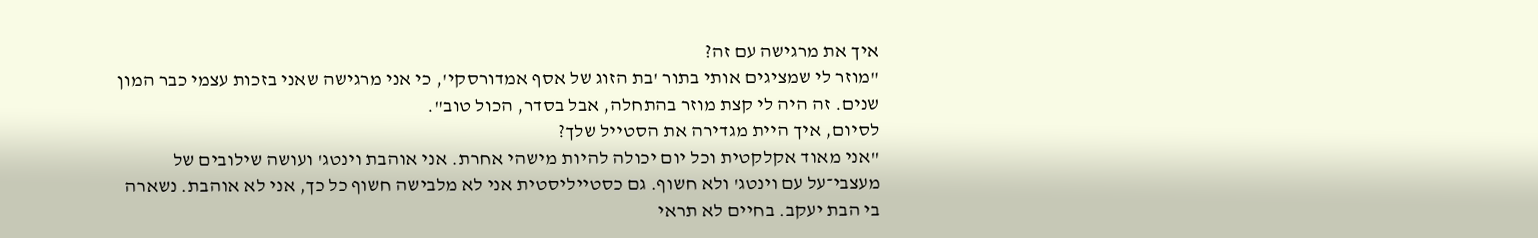איך את מרגישה עם זה?
"מוזר לי שמציגים אותי בתור 'בת הזוג של אסף אמדורסקי', כי אני מרגישה שאני בזכות עצמי כבר המון שנים. זה היה לי קצת מוזר בהתחלה, אבל בסדר, הכול טוב".
לסיום, איך היית מגדירה את הסטייל שלך?
"אני מאוד אקלקטית וכל יום יכולה להיות מישהי אחרת. אני אוהבת וינטג' ועושה שילובים של מעצבי־על עם וינטג' ולא חשוף. גם כסטייליסטית אני לא מלבישה חשוף כל כך, אני לא אוהבת. נשארה בי הבת יעקב. בחיים לא תראי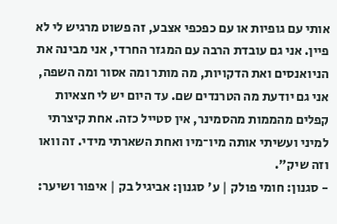אותי עם גופיות או עם כפכפי אצבע, זה פשוט מרגיש לי לא פיין. אני גם עובדת הרבה עם המגזר החרדי, אני מבינה את הניואנסים ואת הדקויות, מה מותר ומה אסור ומה השפה, אני גם יודעת מה הטרנדים שם. עד היום יש לי חצאיות קפלים מהממות מהסמינר, אין סטייל כזה. אחת קיצרתי למיני ועשיתי אותה מיו־מיו ואחת השארתי מידי. זה וואו וזה שיק".
- סגנון: חומי פולק | ע' סגנון: אביגיל בק | איפור ושיער: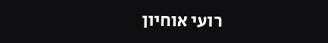רועי אוחיון